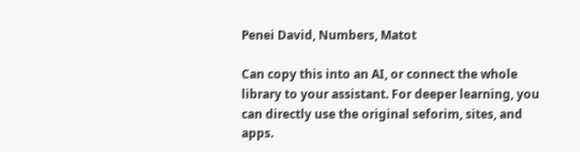Penei David, Numbers, Matot

Can copy this into an AI, or connect the whole library to your assistant. For deeper learning, you can directly use the original seforim, sites, and apps.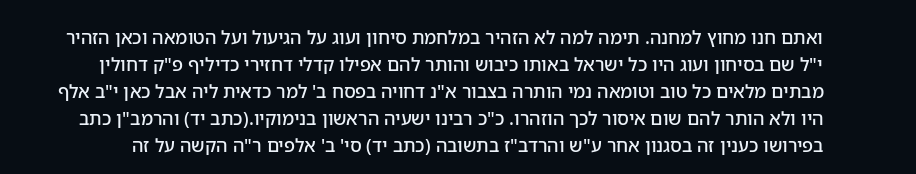ואתם חנו מחוץ למחנה. תימה למה לא הזהיר במלחמת סיחון ועוג על הגיעול ועל הטומאה וכאן הזהיר י"ל שם בסיחון ועוג היו כל ישראל באותו כיבוש והותר להם אפילו קדלי דחזירי כדיליף פ"ק דחולין מבתים מלאים כל טוב וטומאה נמי הותרה בצבור א"נ דחויה בפסח ב' למר כדאית ליה אבל כאן י"ב אלף היו ולא הותר להם שום איסור לכך הוזהרו. כ"כ רבינו ישעיה הראשון בנימוקיו.(כתב יד) והרמב"ן כתב בפירושו כענין זה בסגנון אחר ע"ש והרדב"ז בתשובה (כתב יד) סי' ב' אלפים ר"ה הקשה על זה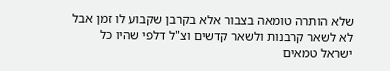שלא הותרה טומאה בצבור אלא בקרבן שקבוע לו זמן אבל לא לשאר קרבנות ולשאר קדשים וצ"ל דלפי שהיו כל ישראל טמאים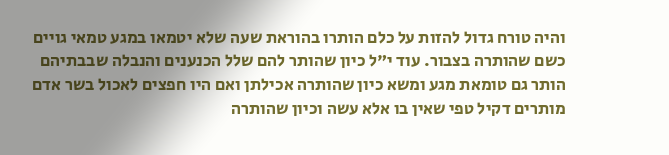והיה טורח גדול להזות על כלם הותרו בהוראת שעה שלא יטמאו במגע טמאי גויים כשם שהותרה בצבור. עוד י"ל כיון שהותר להם שלל הכנענים והנבלה שבבתיהם הותר גם טומאת מגע ומשא כיון שהותרה אכילתן ואם היו חפצים לאכול בשר אדם מותרים דקיל טפי שאין בו אלא עשה וכיון שהותרה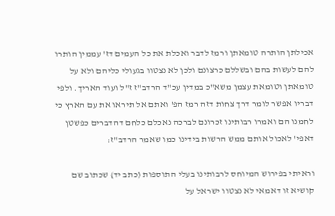אכילתן הותרה טומאתן ורמז לדבר ואכלת את כל העמים דז' עממין הותרו להם לעשות בהם ובשללם כרצונם ולכן לא נצטוו בגעולי כליהם ולא על טומאתן וטומאת עצמן משא"כ במדין עכ"ד הרדב"ז ז"ל ועוד האריך. ולפי דבריו אפשר לומר דרך צחות דזה רמז הפ' ואתם אל תיראו את עם הארץ כי לחמנו הם ואמרו רבותינו זכרונם לברכה נאכלם כלחם דהדברים כפשטן דאפי' לאכול אותם ממש הרשות בידינו כמו שאמר הרדב"ז:

וראיתי בפירוש המיוחס לרבותינו בעלי התוספות (כתב יד) שכתוב שם קושיא זו דאמאי לא נצטוו ישראל על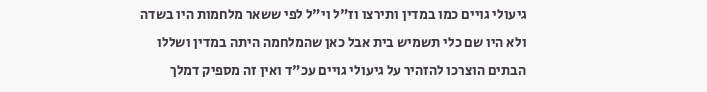גיעולי גויים כמו במדין ותירצו וז"ל וי"ל לפי ששאר מלחמות היו בשדה ולא היו שם כלי תשמיש בית אבל כאן שהמלחמה היתה במדין ושללו הבתים הוצרכו להזהיר על גיעולי גויים עכ"ד ואין זה מספיק דמלך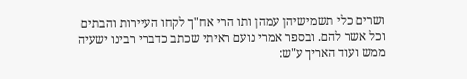ושרים כלי תשמישיהן עמהן ותו הרי אח"ך לקחו העיירות והבתים וכל אשר להם. ובספר אמרי נועם ראיתי שכתב כדברי רבינו ישעיה ממש ועוד האריך ע"ש: